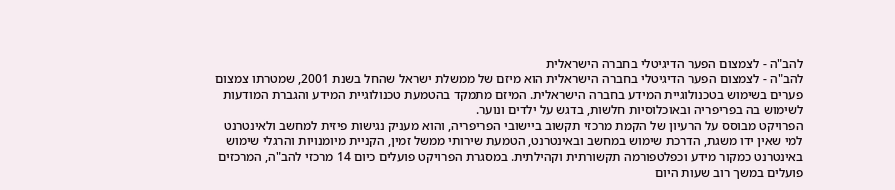להב"ה - לצמצום הפער הדיגיטלי בחברה הישראלית
להב"ה - לצמצום הפער הדיגיטלי בחברה הישראלית הוא מיזם של ממשלת ישראל שהחל בשנת 2001, שמטרתו צמצום פערים בשימוש בטכנולוגיית המידע בחברה הישראלית. המיזם מתמקד בהטמעת טכנולוגיית המידע והגברת המודעות לשימוש בה בפריפריה ובאוכלוסיות חלשות, בדגש על ילדים ונוער.
הפרויקט מבוסס על הרעיון של הקמת מרכזי תקשוב ביישובי הפריפריה, והוא מעניק נגישות פיזית למחשב ולאינטרנט למי שאין ידו משגת, הדרכת שימוש במחשב ובאינטרנט, הטמעת שירותי ממשל זמין, הקניית מיומנויות והרגלי שימוש באינטרנט כמקור מידע וכפלטפורמה תקשורתית וקהילתית. במסגרת הפרויקט פועלים כיום 14 מרכזי להב"ה, המרכזים פועלים במשך רוב שעות היום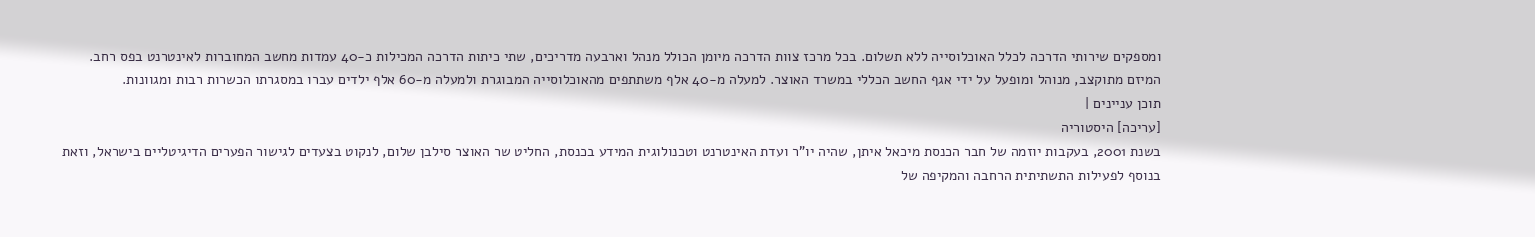ומספקים שירותי הדרכה לכלל האוכלוסייה ללא תשלום. בכל מרכז צוות הדרכה מיומן הכולל מנהל וארבעה מדריכים, שתי כיתות הדרכה המכילות כ-40 עמדות מחשב המחוברות לאינטרנט בפס רחב.
המיזם מתוקצב, מנוהל ומופעל על ידי אגף החשב הכללי במשרד האוצר. למעלה מ-40 אלף משתתפים מהאוכלוסייה המבוגרת ולמעלה מ-60 אלף ילדים עברו במסגרתו הכשרות רבות ומגוונות.
תוכן עניינים |
[עריכה] היסטוריה
בשנת 2001, בעקבות יוזמה של חבר הכנסת מיכאל איתן, שהיה יו"ר ועדת האינטרנט וטכנולוגית המידע בכנסת, החליט שר האוצר סילבן שלום, לנקוט בצעדים לגישור הפערים הדיגיטליים בישראל, וזאת בנוסף לפעילות התשתיתית הרחבה והמקיפה של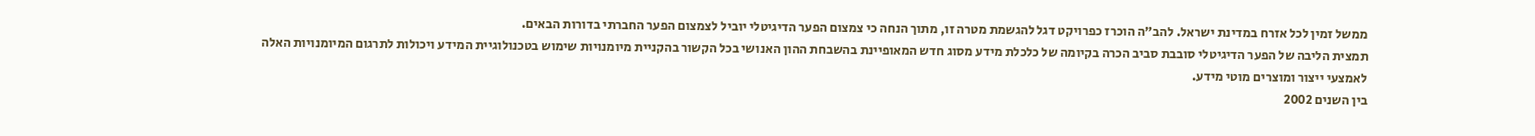ממשל זמין לכל אזרח במדינת ישראל. להב"ה הוכרז כפרויקט דגל להגשמת מטרה זו, מתוך הנחה כי צמצום הפער הדיגיטלי יוביל לצמצום הפער החברתי בדורות הבאים.
תמצית הליבה של הפער הדיגיטלי סובבת סביב הכרה בקיומה של כלכלת מידע מסוג חדש המאופיינת בהשבחת ההון האנושי בכל הקשור בהקניית מיומנויות שימוש בטכנולוגיית המידע ויכולות לתרגום המיומנויות האלה לאמצעי ייצור ומוצרים מוטי מידע.
בין השנים 2002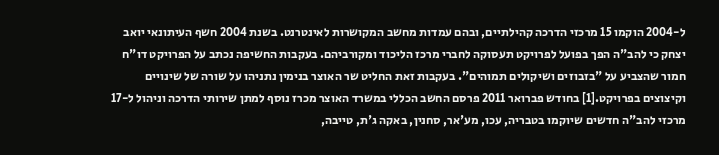ל-2004 הוקמו 15 מרכזי הדרכה קהילתיים, ובהם עמדות מחשב המקושרות לאינטרנט. בשנת 2004 חשף העיתונאי יואב יצחק כי להב"ה הפך בפועל לפרויקט תעסוקה לחברי מרכז הליכוד ומקורביהם. בעקבות החשיפה נכתב על הפרויקט דו"ח חמור שהצביע על "בזבוזים ושיקולים תמוהים". בעקבות זאת החליט שר האוצר בנימין נתניהו על שורה של שינויים וקיצוצים בפרויקט.[1] בחודש פברואר 2011 פרסם החשב הכללי במשרד האוצר מכרז נוסף למתן שירותי הדרכה וניהול ל-17 מרכזי להב"ה חדשים שיוקמו בטבריה, עכו, מע'אר, סחנין, באקה ג'ת, טייבה,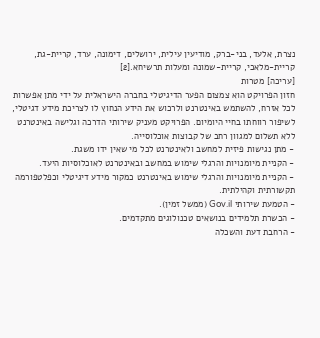נצרת, אלעד, בני-ברק, מודיעין עילית, ירושלים, דימונה, ערד, קריית-גת, קריית-מלאכי, קריית-שמונה ומעלות תרשיחא.[2]
[עריכה] מטרות
חזון הפרויקט הוא צמצום הפער הדיגיטלי בחברה הישראלית על ידי מתן אפשרות לכל אזרח, להשתמש באינטרנט ולרכוש את הידע הנחוץ לו לצריכת מידע דגיטלי, לשיפור רווחתו בחיי היומיום. הפרויקט מעניק שירותי הדרכה וגלישה באינטרנט ללא תשלום למגוון רחב של קבוצות אוכלוסייה.
- מתן נגישות פיזית למחשב ולאינטרנט לכל מי שאין ידו משגת.
- הקניית מיומנויות והרגלי שימוש במחשב ובאינטרנט לאוכלוסיות היעד.
- הקניית מיומנויות והרגלי שימוש באינטרנט כמקור מידע דיגיטלי וכפלטפורמה תקשורתית וקהילתית.
- הטמעת שירותי Gov.il (ממשל זמין).
- הכשרת תלמידים בנושאים טכנולוגים מתקדמים.
- הרחבת דעת והשכלה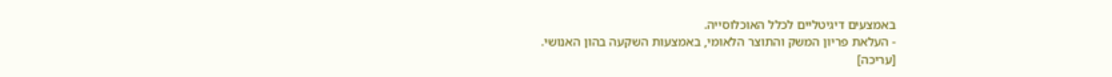באמצעים דיגיטליים לכלל האוכלוסייה.
- העלאת פריון המשק והתוצר הלאומי, באמצעות השקעה בהון האנושי.
[עריכה]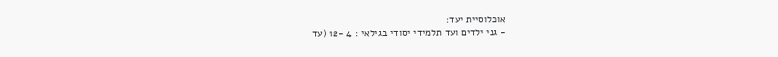אוכלוסיית יעד:
- גני ילדים ועד תלמידי יסודי בגילאי : 4 -12 (עד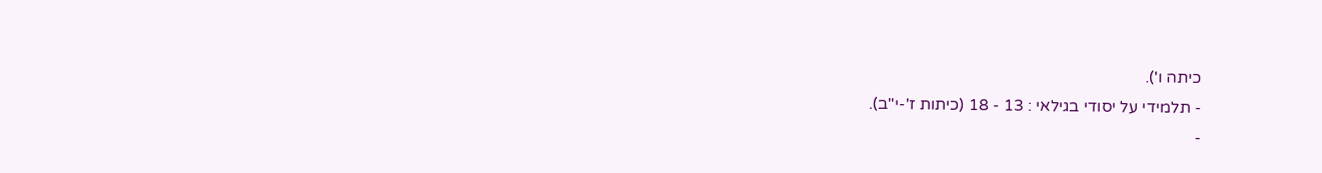כיתה ו').
- תלמידי על יסודי בגילאי : 13 - 18 (כיתות ז'-י"ב).
-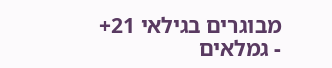מבוגרים בגילאי 21+
- גמלאים